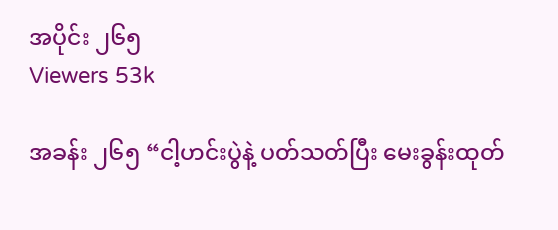အပိုင်း ၂၆၅
Viewers 53k

အခန်း ၂၆၅ “ငါ့ဟင်းပွဲနဲ့ ပတ်သတ်ပြီး မေးခွန်းထုတ်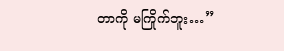တာကို မကြိုက်ဘူး…”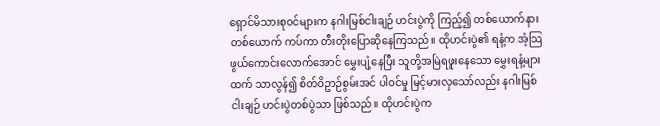ရှောင်မိသားစု၀င်များက နဂါးမြစ်ငါးချဉ် ဟင်းပွဲကို ကြည့်၍ တစ်ယောက်နားတစ်ယောက် ကပ်ကာ တီးတိုးပြောဆိုနေကြသည်။ ထိုဟင်းပွဲ၏ ရနံ့က အံ့သြဖွယ်ကောင်းလောက်အောင် မွှေးပျံ့နေပြီး သူတို့အမြဲရဖူးနေသော မွှေးရနံ့များထက် သာလွန်၍ စိတ်ဝိဥာဉ်စွမ်းအင် ပါ၀င်မှု မြင့်မားလှသော်လည်း နဂါးမြစ်ငါးချဉ် ဟင်းပွဲတစ်ပွဲသာ ဖြစ်သည်။ ထိုဟင်းပွဲက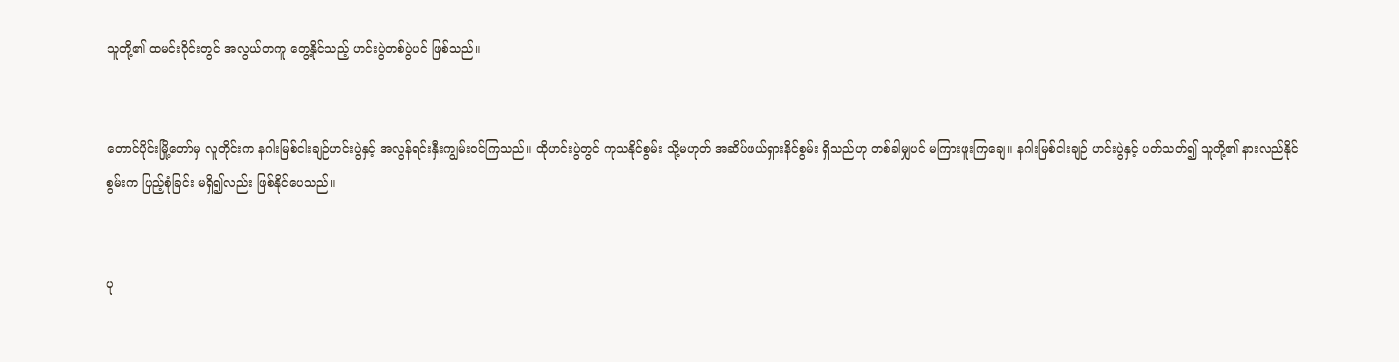သူတို့၏ ထမင်းဝိုင်းတွင် အလွယ်တကူ တွေ့နိုင်သည့် ဟင်းပွဲတစ်ပွဲပင် ဖြစ်သည်။


တောင်ပိုင်းမြို့တော်မှ လူတိုင်းက နဂါးမြစ်ငါးချဉ်ဟင်းပွဲနှင့် အလွန်ရင်းနှီးကျွမ်း၀င်ကြသည်။ ထိုဟင်းပွဲတွင် ကုသနိုင်စွမ်း သို့မဟုတ် အဆိပ်ဖယ်ရှားနိင်စွမ်း ရှိသည်ဟု တစ်ခါမျှပင် မကြားဖူးကြချေ။ နဂါးမြစ်ငါးချဉ် ဟင်းပွဲနှင့် ပတ်သတ်၍ သူတို့၏ နားလည်နိုင်စွမ်းက ပြည့်စုံခြင်း မရှိ၍လည်း ဖြစ်နိုင်ပေသည်။


ပု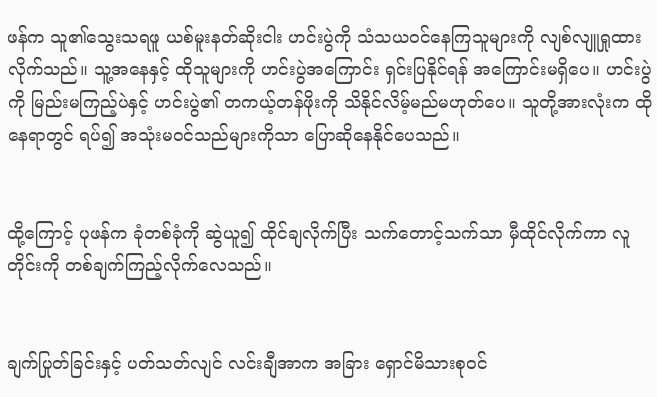ဖန်က သူ၏သွေးသရဖူ ယစ်မူးနတ်ဆိုးငါး ဟင်းပွဲကို သံသယ၀င်နေကြသူများကို လျစ်လျူရှုထားလိုက်သည်။ သူ့အနေနှင့် ထိုသူများကို ဟင်းပွဲအကြောင်း ရှင်းပြနိုင်ရန် အကြောင်းမရှိပေ။ ဟင်းပွဲကို မြည်းမကြည့်ပဲနှင့် ဟင်းပွဲ၏ တကယ့်တန်ဖိုးကို သိနိုင်လိမ့်မည်မဟုတ်ပေ။ သူတို့အားလုံးက ထိုနေရာတွင် ရပ်၍ အသုံးမ၀င်သည်များကိုသာ ပြောဆိုနေနိုင်ပေသည်။


ထို့ကြောင့် ပုဖန်က ခုံတစ်ခုံကို ဆွဲယူ၍ ထိုင်ချလိုက်ပြီး သက်တောင့်သက်သာ မှီထိုင်လိုက်ကာ လူတိုင်းကို တစ်ချက်ကြည့်လိုက်လေသည်။


ချက်ပြုတ်ခြင်းနှင့် ပတ်သတ်လျင် လင်းချီအာက အခြား ရှောင်မိသားစု၀င်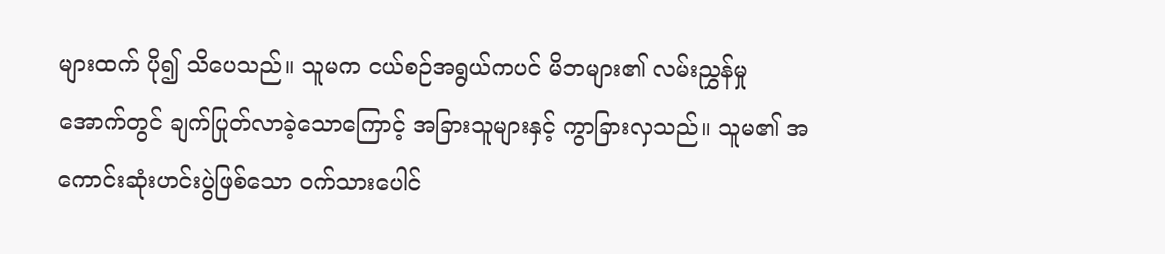များထက် ပို၍ သိပေသည်။ သူမက ငယ်စဉ်အရွယ်ကပင် မိဘများ၏ လမ်းညွှန်မှုအောက်တွင် ချက်ပြုတ်လာခဲ့သောကြောင့် အခြားသူများနှင့် ကွာခြားလှသည်။ သူမ၏ အကောင်းဆုံးဟင်းပွဲဖြစ်သော ၀က်သားပေါင်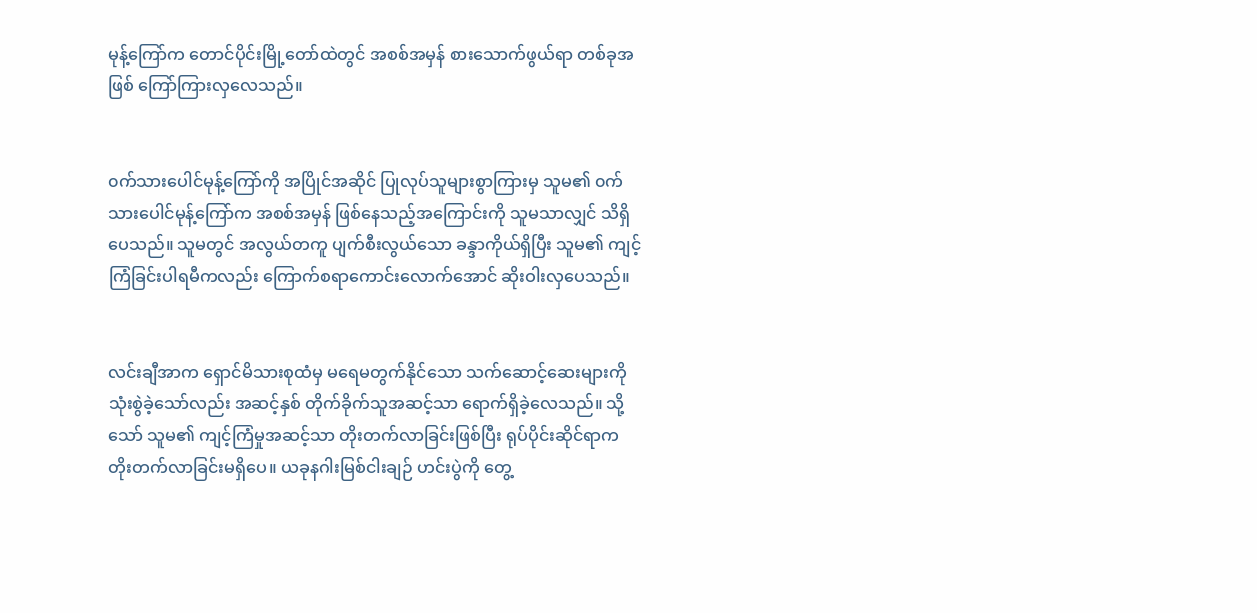မုန့်ကြော်က တောင်ပိုင်းမြို့တော်ထဲတွင် အစစ်အမှန် စားသောက်ဖွယ်ရာ တစ်ခုအဖြစ် ကြော်ကြားလှလေသည်။


၀က်သားပေါင်မုန့်ကြော်ကို အပြိုင်အဆိုင် ပြုလုပ်သူများစွာကြားမှ သူမ၏ ၀က်သားပေါင်မုန့်ကြော်က အစစ်အမှန် ဖြစ်နေသည့်အကြောင်းကို သူမသာလျှင် သိရှိပေသည်။ သူမတွင် အလွယ်တကူ ပျက်စီးလွယ်သော ခန္ဒာကိုယ်ရှိပြီး သူမ၏ ကျင့်ကြံခြင်းပါရမီကလည်း ကြောက်စရာကောင်းလောက်အောင် ဆိုးဝါးလှပေသည်။


လင်းချီအာက ရှောင်မိသားစုထံမှ မရေမတွက်နိုင်သော သက်ဆောင့်ဆေးများကို သုံးစွဲခဲ့သော်လည်း အဆင့်နှစ် တိုက်ခိုက်သူအဆင့်သာ ရောက်ရှိခဲ့လေသည်။ သို့သော် သူမ၏ ကျင့်ကြံမှုအဆင့်သာ တိုးတက်လာခြင်းဖြစ်ပြီး ရုပ်ပိုင်းဆိုင်ရာက တိုးတက်လာခြင်းမရှိပေ။ ယခုနဂါးမြစ်ငါးချဉ် ဟင်းပွဲကို တွေ့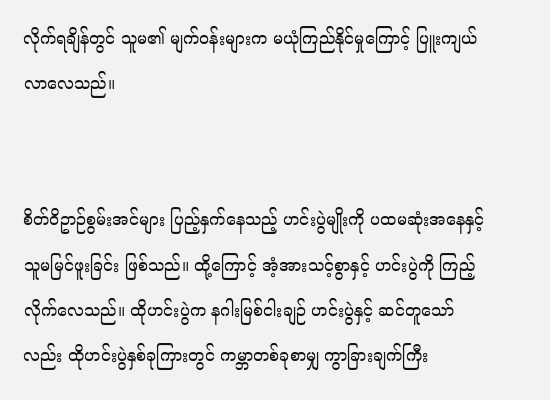လိုက်ရချိန်တွင် သူမ၏ မျက်၀န်းများက မယုံကြည်နိုင်မှုကြောင့် ပြူးကျယ်လာလေသည်။


စိတ်ဝိဥာဉ်စွမ်းအင်များ ပြည့်နှက်နေသည့် ဟင်းပွဲမျိုးကို ပထမဆုံးအနေနှင့် သူမမြင်ဖူးခြင်း ဖြစ်သည်။ ထို့ကြောင့် အံ့အားသင့်စွာနှင့် ဟင်းပွဲကို ကြည့်လိုက်လေသည်။ ထိုဟင်းပွဲက နဂါးမြစ်ငါးချဉ် ဟင်းပွဲနှင့် ဆင်တူသော်လည်း ထိုဟင်းပွဲနှစ်ခုကြားတွင် ကမ္ဘာတစ်ခုစာမျှ ကွာခြားချက်ကြီး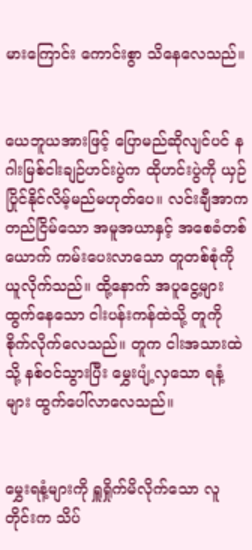မားကြောင်း ကောင်းစွာ သိနေလေသည်။


ယေဘူယအားဖြင့် ပြောမည်ဆိုလျင်ပင် နဂါးမြစ်ငါးချဉ်ဟင်းပွဲက ထိုဟင်းပွဲကို ယှဉ်ပြိုင်နိုင်လိမ့်မည်မဟုတ်ပေ။ လင်းချီအာက တည်ငြိမ်သော အမူအယာနှင့် အစေခံတစ်ယောက် ကမ်းပေးလာသော တူတစ်စုံကို ယူလိုက်သည်။ ထို့နောက် အပူငွေ့များ ထွက်နေသော ငါးပန်းကန်ထဲသို့ တူကို စိုက်လိုက်လေသည်။ တူက ငါးအသားထဲသို့ နစ်၀င်သွားပြီး မွှေးပျံ့လှသော ရနံ့များ ထွက်ပေါ်လာလေသည်။


မွှေးရနံ့များကို ရှူရှိုက်မိလိုက်သော လူတိုင်းက သိပ်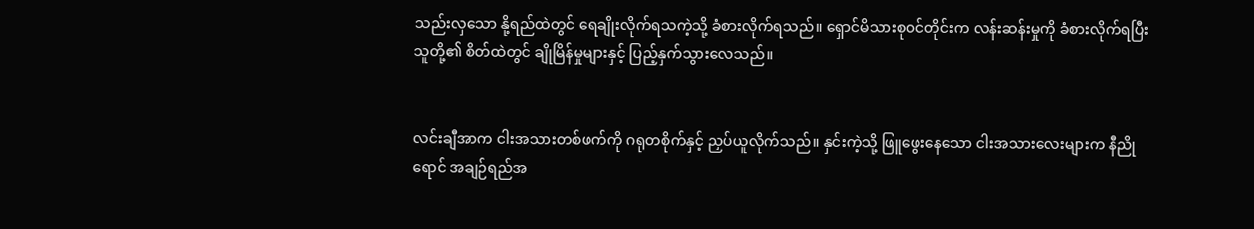သည်းလှသော နို့ရည်ထဲတွင် ရေချိုးလိုက်ရသကဲ့သို့ ခံစားလိုက်ရသည်။ ရှောင်မိသားစု၀င်တိုင်းက လန်းဆန်းမှုကို ခံစားလိုက်ရပြီး သူတို့၏ စိတ်ထဲတွင် ချိုမြိန်မှုများနှင့် ပြည့်နှက်သွားလေသည်။


လင်းချီအာက ငါးအသားတစ်ဖက်ကို ဂရုတစိုက်နှင့် ညှပ်ယူလိုက်သည်။ နှင်းကဲ့သို့ ဖြူဖွေးနေသော ငါးအသားလေးများက နီညိုရောင် အချဉ်ရည်အ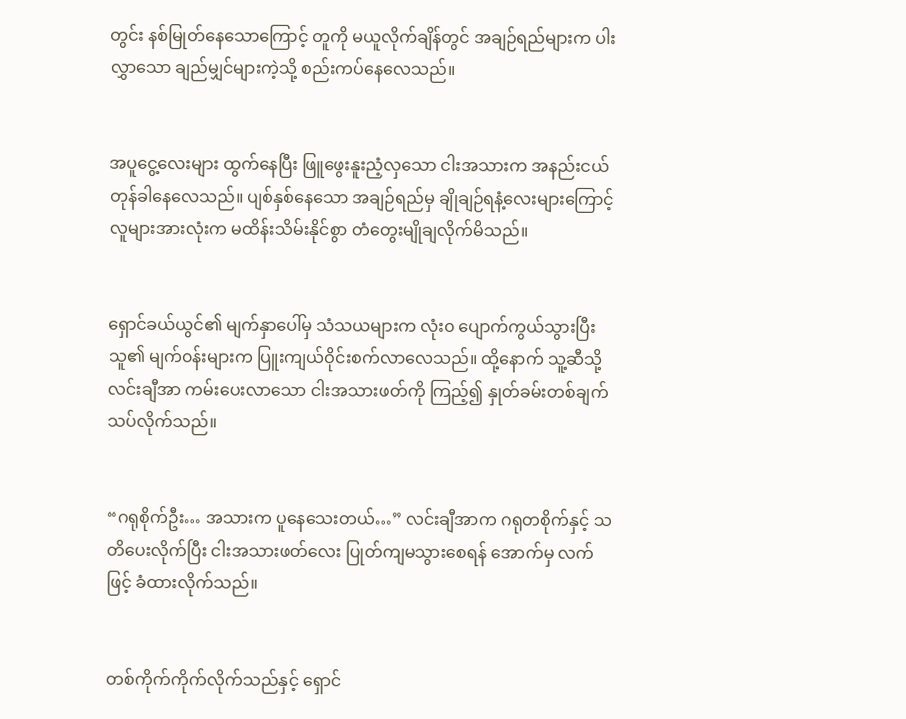တွင်း နစ်မြုတ်နေသောကြောင့် တူကို မယူလိုက်ချိန်တွင် အချဉ်ရည်များက ပါးလွှာသော ချည်မျှင်များကဲ့သို့ စည်းကပ်နေလေသည်။


အပူငွေ့လေးများ ထွက်နေပြီး ဖြူဖွေးနူးညံ့လှသော ငါးအသားက အနည်းငယ် တုန်ခါနေလေသည်။ ပျစ်နှစ်နေသော အချဉ်ရည်မှ ချိုချဉ်ရနံ့လေးများကြောင့် လူများအားလုံးက မထိန်းသိမ်းနိုင်စွာ တံတွေးမျိုချလိုက်မိသည်။


ရှောင်ခယ်ယွင်၏ မျက်နှာပေါ်မှ သံသယများက လုံး၀ ပျောက်ကွယ်သွားပြီး သူ၏ မျက်၀န်းများက ပြူးကျယ်ဝိုင်းစက်လာလေသည်။ ထို့နောက် သူ့ဆီသို့ လင်းချီအာ ကမ်းပေးလာသော ငါးအသားဖတ်ကို ကြည့်၍ နှုတ်ခမ်းတစ်ချက် သပ်လိုက်သည်။


“ဂရုစိုက်ဦး… အသားက ပူနေသေးတယ်…” လင်းချီအာက ဂရုတစိုက်နှင့် သတိပေးလိုက်ပြီး ငါးအသားဖတ်လေး ပြုတ်ကျမသွားစေရန် အောက်မှ လက်ဖြင့် ခံထားလိုက်သည်။


တစ်ကိုက်ကိုက်လိုက်သည်နှင့် ရှောင်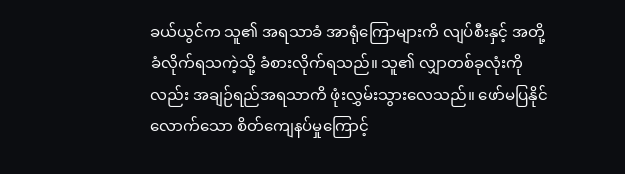ခယ်ယွင်က သူ၏ အရသာခံ အာရုံကြောများကိ လျပ်စီးနှင့် အတို့ခံလိုက်ရသကဲ့သို့ ခံစားလိုက်ရသည်။ သူ၏ လျှာတစ်ခုလုံးကိုလည်း အချဉ်ရည်အရသာကိ ဖုံးလွှမ်းသွားလေသည်။ ဖော်မပြနိုင်လောက်သော စိတ်ကျေနပ်မှုကြောင့်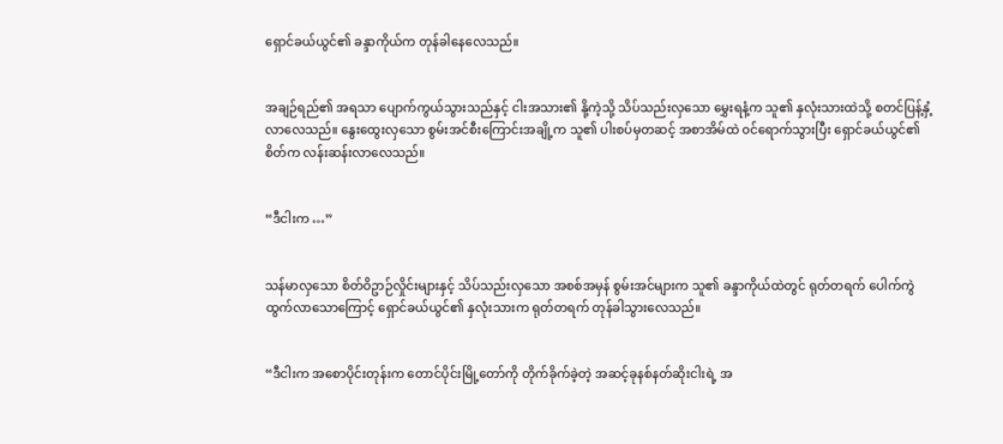ရှောင်ခယ်ယွင်၏ ခန္ဒာကိုယ်က တုန်ခါနေလေသည်။


အချဉ်ရည်၏ အရသာ ပျောက်ကွယ်သွားသည်နှင့် ငါးအသား၏ နို့ကဲ့သို့ သိပ်သည်းလှသော မွှေးရနံ့က သူ၏ နှလုံးသားထဲသို့ စတင်ပြန့်နှံ့လာလေသည်။ နွေးထွေးလှသော စွမ်းအင်စီးကြောင်းအချို့က သူ၏ ပါးစပ်မှတဆင့် အစာအိမ်ထဲ ၀င်ရောက်သွားပြီး ရှောင်ခယ်ယွင်၏ စိတ်က လန်းဆန်းလာလေသည်။


“ဒီငါးက …”


သန်မာလှသော စိတ်ဝိဥာဉ်လှိုင်းများနှင့် သိပ်သည်းလှသော အစစ်အမှန် စွမ်းအင်များက သူ၏ ခန္ဒာကိုယ်ထဲတွင် ရုတ်တရက် ပေါက်ကွဲထွက်လာသောကြောင့် ရှောင်ခယ်ယွင်၏ နှလုံးသားက ရုတ်တရက် တုန်ခါသွားလေသည်။


“ဒီငါးက အစောပိုင်းတုန်းက တောင်ပိုင်းမြို့တော်ကို တိုက်ခိုက်ခဲ့တဲ့ အဆင့်ခုနစ်နတ်ဆိုးငါးရဲ့ အ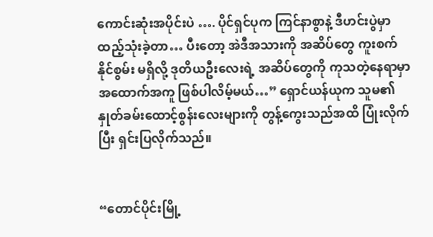ကောင်းဆုံးအပိုင်းပဲ …. ပိုင်ရှင်ပုက ကြင်နာစွာနဲ့ ဒီဟင်းပွဲမှာ ထည့်သုံးခဲ့တာ… ပီးတော့ အဲဒီအသားကို အဆိပ်တွေ ကူးစက်နိုင်စွမ်း မရှိလို့ ဒုတိယဦးလေးရဲ့ အဆိပ်တွေကို ကုသတဲ့နေရာမှာ အထောက်အကူ ဖြစ်ပါလိမ့်မယ်…” ရှောင်ယန်ယုက သူမ၏ နှုတ်ခမ်းထောင့်စွန်းလေးများကို တွန့်ကွေးသည်အထိ ပြုံးလိုက်ပြီး ရှင်းပြလိုက်သည်။


“တောင်ပိုင်းမြို့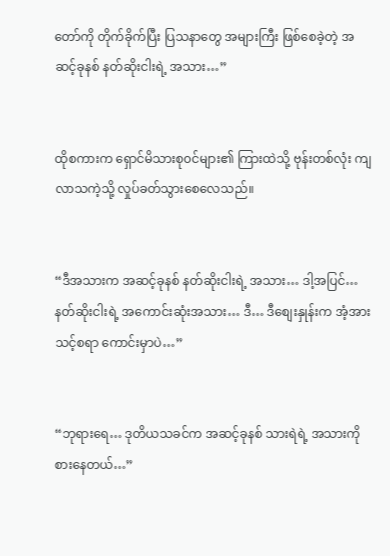တော်ကို တိုက်ခိုက်ပြီး ပြသနာတွေ အများကြီး ဖြစ်စေခဲ့တဲ့ အဆင့်ခုနစ် နတ်ဆိုးငါးရဲ့ အသား…”


ထိုစကားက ရှောင်မိသားစု၀င်များ၏ ကြားထဲသို့ ဗုန်းတစ်လုံး ကျလာသကဲ့သို့ လှုပ်ခတ်သွားစေလေသည်။


“ဒီအသားက အဆင့်ခုနစ် နတ်ဆိုးငါးရဲ့ အသား… ဒါ့အပြင်… နတ်ဆိုးငါးရဲ့ အကောင်းဆုံးအသား… ဒီ… ဒီစျေးနှုန်းက အံ့အားသင့်စရာ ကောင်းမှာပဲ…”


“ဘုရားရေ… ဒုတိယသခင်က အဆင့်ခုနစ် သားရဲရဲ့ အသားကို စားနေတယ်…”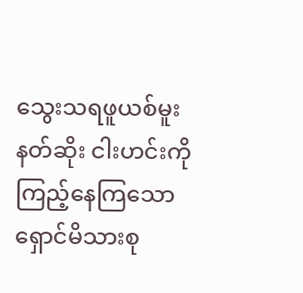သွေးသရဖူယစ်မူးနတ်ဆိုး ငါးဟင်းကို ကြည့်နေကြသော ရှောင်မိသားစု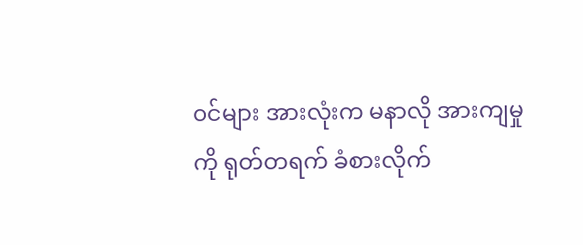၀င်များ အားလုံးက မနာလို အားကျမှုကို ရုတ်တရက် ခံစားလိုက်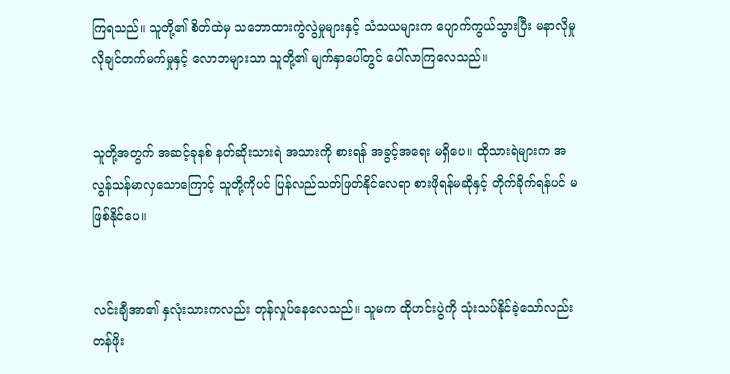ကြရသည်။ သူတို့၏ စိတ်ထဲမှ သဘောထားကွဲလွဲမှုများနှင့် သံသယများက ပျောက်ကွယ်သွားပြီး မနာလိုမှု လိုချင်တက်မက်မှုနှင့် လောဘများသာ သူတို့၏ မျက်နှာပေါ်တွင် ပေါ်လာကြလေသည်။


သူတို့အတွက် အဆင့်ခုနစ် နတ်ဆိုးသားရဲ အသားကို စားရန် အခွင့်အရေး မရှိပေ။ ထိုသားရဲများက အလွန်သန်မာလှသောကြောင့် သူတို့ကိုပင် ပြန်လည်သတ်ဖြတ်နိုင်လေရာ စားဖိုရန်မဆိုနှင့် တိုက်ခိုက်ရန်ပင် မဖြစ်နိုင်ပေ။


လင်းချီအာ၏ နှလုံးသားကလည်း တုန်လှုပ်နေလေသည်။ သူမက ထိုဟင်းပွဲကို သုံးသပ်နိုင်ခဲ့သော်လည်း တန်ဖိုး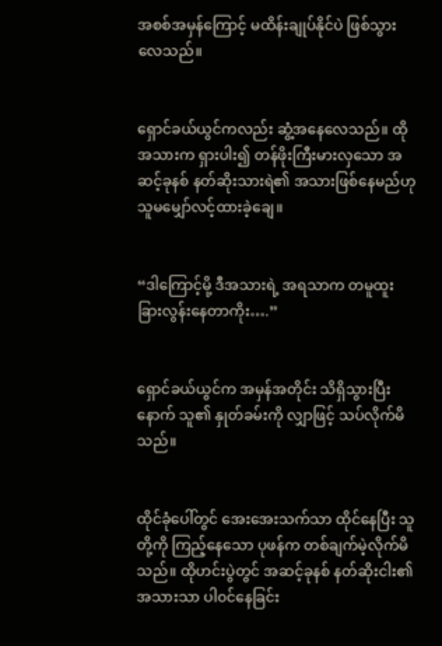အစစ်အမှန်ကြောင့် မထိန်းချုပ်နိုင်ပဲ ဖြစ်သွားလေသည်။


ရှောင်ခယ်ယွင်ကလည်း ဆွံ့အနေလေသည်။ ထိုအသားက ရှားပါး၍ တန်ဖိုးကြီးမားလှသော အဆင့်ခုနစ် နတ်ဆိုးသားရဲ၏ အသားဖြစ်နေမည်ဟု သူမမျှော်လင့်ထားခဲ့ချေ။


“ဒါကြောင့်မို့ ဒီအသားရဲ့ အရသာက တမူထူးခြားလွန်းနေတာကိုး….”


ရှောင်ခယ်ယွင်က အမှန်အတိုင်း သိရှိသွားပြီးနောက် သူ၏ နှုတ်ခမ်းကို လျှာဖြင့် သပ်လိုက်မိသည်။


ထိုင်ခုံပေါ်တွင် အေးအေးသက်သာ ထိုင်နေပြီး သူတို့ကို ကြည့်နေသော ပုဖန်က တစ်ချက်မဲ့လိုက်မိသည်။ ထိုဟင်းပွဲတွင် အဆင့်ခုနစ် နတ်ဆိုးငါး၏ အသားသာ ပါ၀င်နေခြင်း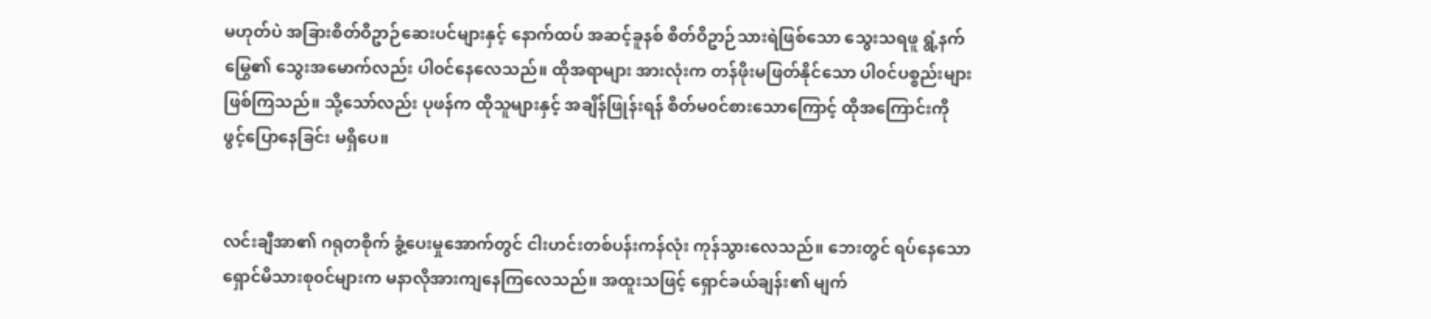မဟုတ်ပဲ အခြားစိတ်ဝိဥာဉ်ဆေးပင်များနှင့် နောက်ထပ် အဆင့်ခူနစ် စိတ်ဝိဥာဉ်သားရဲဖြစ်သော သွေးသရဖူ ရွံ့နက်မြွေ၏ သွေးအမောက်လည်း ပါ၀င်နေလေသည်။ ထိုအရာများ အားလုံးက တန်ဖိုးမဖြတ်နိုင်သော ပါ၀င်ပစ္စည်းများ ဖြစ်ကြသည်။ သို့သော်လည်း ပုဖန်က ထိုသူများနှင့် အချိန်ဖြုန်းရန် စိတ်မ၀င်စားသောကြောင့် ထိုအကြောင်းကို ဖွင့်ပြောနေခြင်း မရှိပေ။


လင်းချီအာ၏ ဂရုတစိုက် ခွံ့ပေးမှုအောက်တွင် ငါးဟင်းတစ်ပန်းကန်လုံး ကုန်သွားလေသည်။ ဘေးတွင် ရပ်နေသော ရှောင်မိသားစု၀င်များက မနာလိုအားကျနေကြလေသည်။ အထူးသဖြင့် ရှောင်ခယ်ချန်း၏ မျက်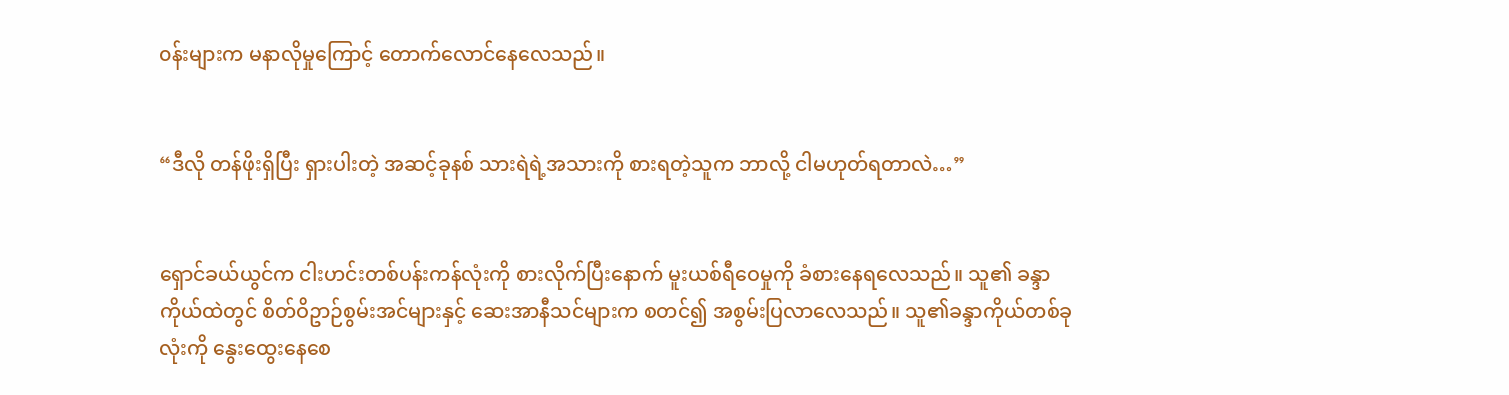၀န်းများက မနာလိုမှုကြောင့် တောက်လောင်နေလေသည်။


“ဒီလို တန်ဖိုးရှိပြီး ရှားပါးတဲ့ အဆင့်ခုနစ် သားရဲရဲ့အသားကို စားရတဲ့သူက ဘာလို့ ငါမဟုတ်ရတာလဲ…”


ရှောင်ခယ်ယွင်က ငါးဟင်းတစ်ပန်းကန်လုံးကို စားလိုက်ပြီးနောက် မူးယစ်ရီဝေမှုကို ခံစားနေရလေသည်။ သူ၏ ခန္ဒာကိုယ်ထဲတွင် စိတ်ဝိဥာဉ်စွမ်းအင်များနှင့် ဆေးအာနီသင်များက စတင်၍ အစွမ်းပြလာလေသည်။ သူ၏ခန္ဒာကိုယ်တစ်ခုလုံးကို နွေးထွေးနေစေ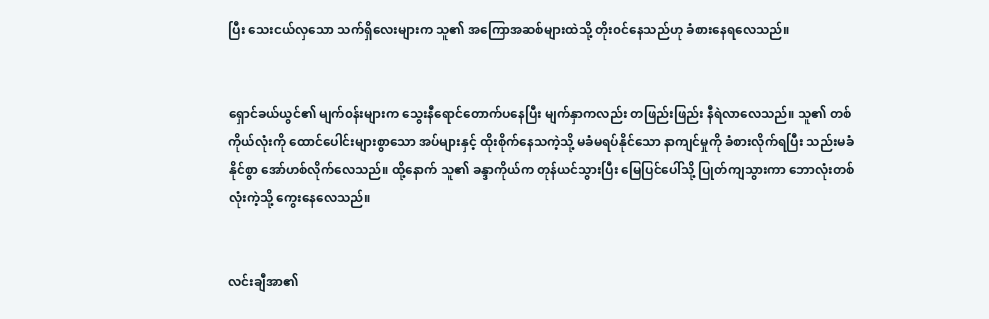ပြီး သေးငယ်လှသော သက်ရှိလေးများက သူ၏ အကြောအဆစ်များထဲသို့ တိုး၀င်နေသည်ဟု ခံစားနေရလေသည်။


ရှောင်ခယ်ယွင်၏ မျက်၀န်းများက သွေးနီရောင်တောက်ပနေပြီး မျက်နှာကလည်း တဖြည်းဖြည်း နီရဲလာလေသည်။ သူ၏ တစ်ကိုယ်လုံးကို ထောင်ပေါင်းများစွာသော အပ်များနှင့် ထိုးစိုက်နေသကဲ့သို့ မခံမရပ်နိုင်သော နာကျင်မှုကို ခံစားလိုက်ရပြီး သည်းမခံနိုင်စွာ အော်ဟစ်လိုက်လေသည်။ ထို့နောက် သူ၏ ခန္ဒာကိုယ်က တုန်ယင်သွားပြီး မြေပြင်ပေါ်သို့ ပြုတ်ကျသွားကာ ဘောလုံးတစ်လုံးကဲ့သို့ ကွေးနေလေသည်။


လင်းချီအာ၏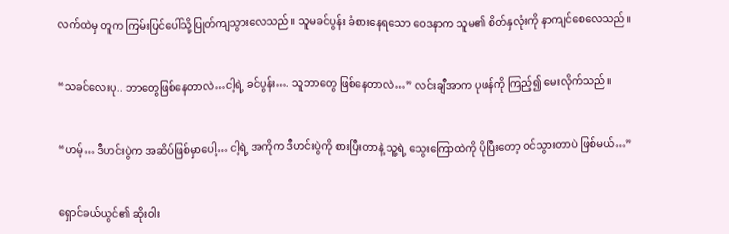လက်ထဲမှ တူက ကြမ်းပြင်ပေါ်သို့ပြုတ်ကျသွားလေသည်။ သူမခင်ပွန်း ခံစားနေရသော ဝေဒနာက သူမ၏ စိတ်နှလုံးကို နာကျင်စေလေသည်။


“သခင်လေးပု.. ဘာတွေဖြစ်နေတာလဲ…ငါ့ရဲ့ ခင်ပွန်း…. သူဘာတွေ ဖြစ်နေတာလဲ…” လင်းချီအာက ပုဖန်ကို ကြည့်၍ မေးလိုက်သည်။


“ဟမ့်… ဒီဟင်းပွဲက အဆိပ်ဖြစ်မှာပေါ့… ငါ့ရဲ့ အကိုက ဒီဟင်းပွဲကို စားပြီးတာနဲ့ သူ့ရဲ့ သွေးကြောထဲကို ပိုပြီးတော့ ၀င်သွားတာပဲ ဖြစ်မယ်…”


ရှောင်ခယ်ယွင်၏ ဆိုးဝါး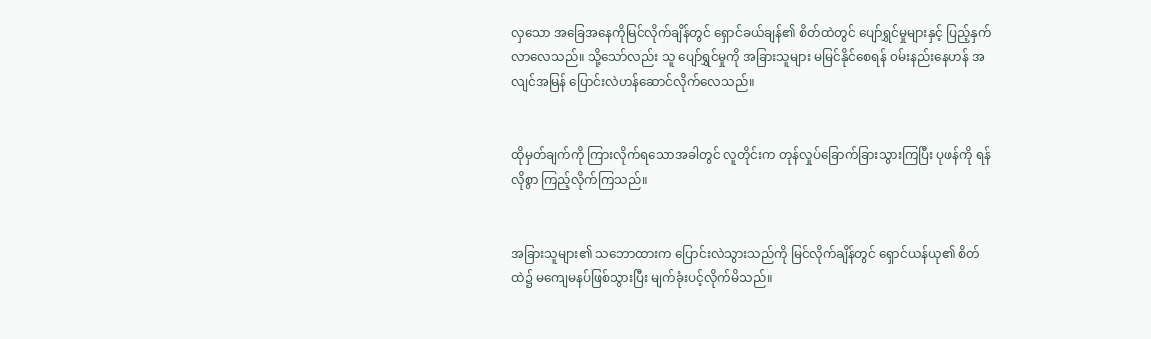လှသော အခြေအနေကိုမြင်လိုက်ချိန်တွင် ရှောင်ခယ်ချန်၏ စိတ်ထဲတွင် ပျော်ရွှင်မှုများနှင့် ပြည့်နှက်လာလေသည်။ သို့သော်လည်း သူ ပျော်ရွှင်မှုကို အခြားသူများ မမြင်နိုင်စေရန် ၀မ်းနည်းနေဟန် အလျင်အမြန် ပြောင်းလဲဟန်ဆောင်လိုက်လေသည်။


ထိုမှတ်ချက်ကို ကြားလိုက်ရသောအခါတွင် လူတိုင်းက တုန်လှုပ်ခြောက်ခြားသွားကြပြီး ပုဖန်ကို ရန်လိုစွာ ကြည့်လိုက်ကြသည်။


အခြားသူများ၏ သဘောထားက ပြောင်းလဲသွားသည်ကို မြင်လိုက်ချိန်တွင် ရှောင်ယန်ယု၏ စိတ်ထဲ၌ မကျေမနပ်ဖြစ်သွားပြီး မျက်ခုံးပင့်လိုက်မိသည်။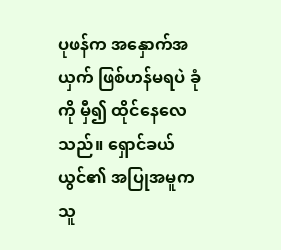ပုဖန်က အနှောက်အယှက် ဖြစ်ဟန်မရပဲ ခုံကို မှီ၍ ထိုင်နေလေသည်။ ရှောင်ခယ်ယွင်၏ အပြုအမူက သူ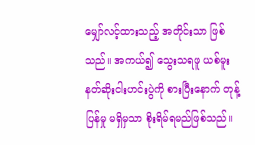မျှော်လင့်ထားသည့် အတိုင်းသာ ဖြစ်သည်။ အကယ်၍ သွေးသရဖူ ယစ်မူးနတ်ဆိုးငါးဟင်းပွဲကို စားပြီးနောက် တုန့်ပြန်မှု မရှိမှသာ စိုးရိမ်ရမည်ဖြစ်သည်။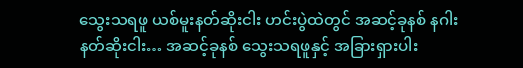သွေးသရဖူ ယစ်မူးနတ်ဆိုးငါး ဟင်းပွဲထဲတွင် အဆင့်ခုနစ် နဂါးနတ်ဆိုးငါး… အဆင့်ခုနစ် သွေးသရဖူနှင့် အခြားရှားပါး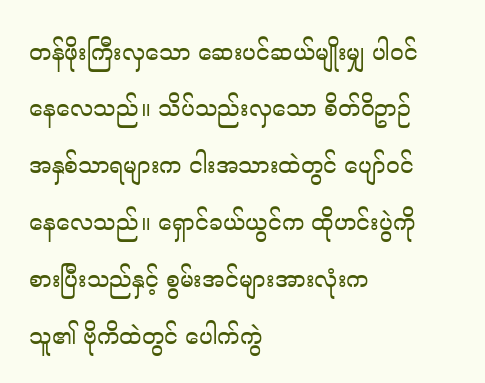တန်ဖိုးကြီးလှသော ဆေးပင်ဆယ်မျိုးမျှ ပါ၀င်နေလေသည်။ သိပ်သည်းလှသော စိတ်ဝိဥာဉ်အနှစ်သာရများက ငါးအသားထဲတွင် ပျော်၀င်နေလေသည်။ ရှောင်ခယ်ယွင်က ထိုဟင်းပွဲကို စားပြီးသည်နှင့် စွမ်းအင်များအားလုံးက သူ၏ ဗိုကိထဲတွင် ပေါက်ကွဲ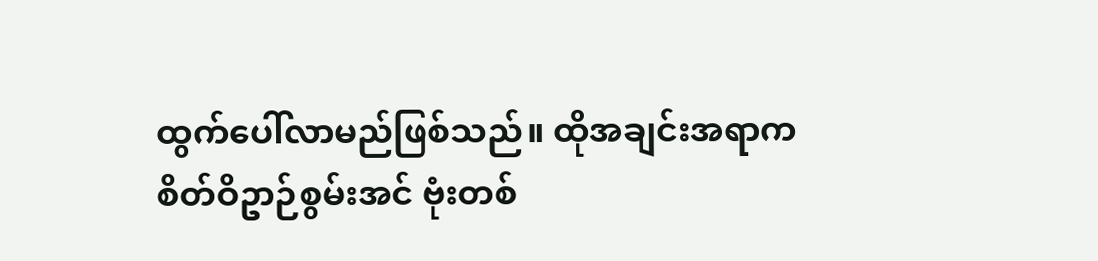ထွက်ပေါ်လာမည်ဖြစ်သည်။ ထိုအချင်းအရာက စိတ်ဝိဥာဉ်စွမ်းအင် ဗုံးတစ်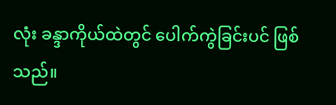လုံး ခန္ဒာကိုယ်ထဲတွင် ပေါက်ကွဲခြင်းပင် ဖြစ်သည်။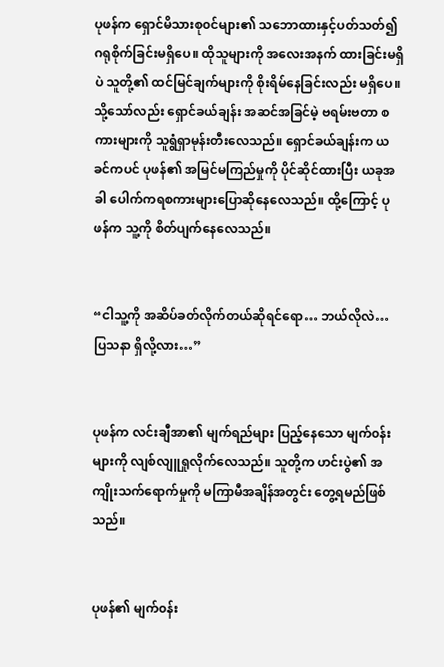ပုဖန်က ရှောင်မိသားစု၀င်များ၏ သဘောထားနှင့်ပတ်သတ်၍ ဂရုစိုက်ခြင်းမရှိပေ။ ထိုသူများကို အလေးအနက် ထားခြင်းမရှိပဲ သူတို့၏ ထင်မြင်ချက်များကို စိုးရိမ်နေခြင်းလည်း မရှိပေ။ သို့သော်လည်း ရှောင်ခယ်ချန်း အဆင်အခြင်မဲ့ ဗရမ်းဗတာ စကားများကို သူရွံရှာမုန်းတီးလေသည်။ ရှောင်ခယ်ချန်းက ယခင်ကပင် ပုဖန်၏ အမြင်မကြည်မှုကို ပိုင်ဆိုင်ထားပြီး ယခုအခါ ပေါက်ကရစကားများပြောဆိုနေလေသည်။ ထို့ကြောင့် ပုဖန်က သူ့ကို စိတ်ပျက်နေလေသည်။


“ငါသူ့ကို အဆိပ်ခတ်လိုက်တယ်ဆိုရင်ရော… ဘယ်လိုလဲ… ပြသနာ ရှိလို့လား…”


ပုဖန်က လင်းချီအာ၏ မျက်ရည်များ ပြည့်နေသော မျက်၀န်းများကို လျစ်လျူရှုလိုက်လေသည်။ သူတို့က ဟင်းပွဲ၏ အကျိုးသက်ရောက်မှုကို မကြာမီအချိန်အတွင်း တွေ့ရမည်ဖြစ်သည်။


ပုဖန်၏ မျက်၀န်း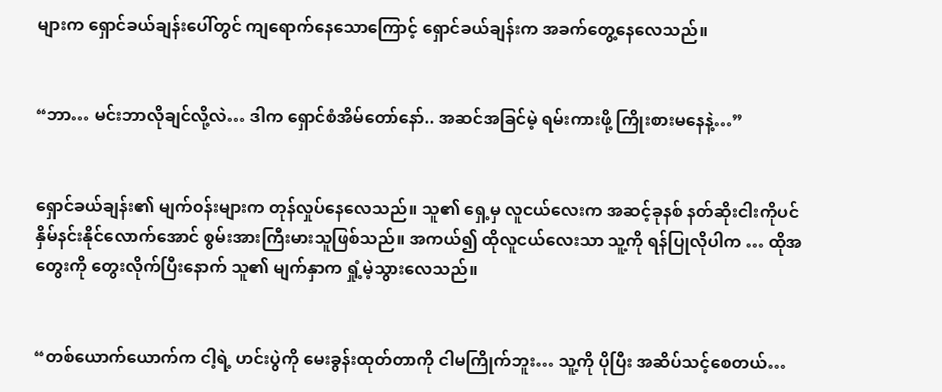များက ရှောင်ခယ်ချန်းပေါ်တွင် ကျရောက်နေသောကြောင့် ရှောင်ခယ်ချန်းက အခက်တွေ့နေလေသည်။


“ဘာ… မင်းဘာလိုချင်လို့လဲ… ဒါက ရှောင်စံအိမ်တော်နော်.. အဆင်အခြင်မဲ့ ရမ်းကားဖို့ ကြိုးစားမနေနဲ့…”


ရှောင်ခယ်ချန်း၏ မျက်၀န်းများက တုန်လှုပ်နေလေသည်။ သူ၏ ရှေ့မှ လူငယ်လေးက အဆင့်ခုနစ် နတ်ဆိုးငါးကိုပင် နှိမ်နင်းနိုင်လောက်အောင် စွမ်းအားကြီးမားသူဖြစ်သည်။ အကယ်၍ ထိုလူငယ်လေးသာ သူ့ကို ရန်ပြုလိုပါက … ထိုအတွေးကို တွေးလိုက်ပြီးနောက် သူ၏ မျက်နှာက ရှုံ့မဲ့သွားလေသည်။


“တစ်ယောက်ယောက်က ငါ့ရဲ့ ဟင်းပွဲကို မေးခွန်းထုတ်တာကို ငါမကြိုက်ဘူး… သူ့ကို ပိုပြီး အဆိပ်သင့်စေတယ်…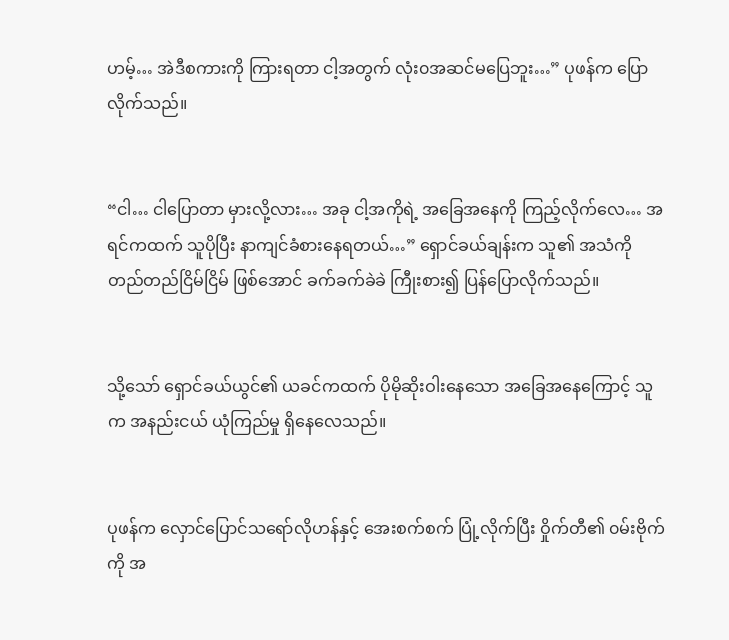ဟမ့်… အဲဒီစကားကို ကြားရတာ ငါ့အတွက် လုံး၀အဆင်မပြေဘူး…” ပုဖန်က ပြောလိုက်သည်။


“ငါ… ငါပြောတာ မှားလို့လား… အခု ငါ့အကိုရဲ့ အခြေအနေကို ကြည့်လိုက်လေ… အရင်ကထက် သူပိုပြီး နာကျင်ခံစားနေရတယ်…” ရှောင်ခယ်ချန်းက သူ၏ အသံကို တည်တည်ငြိမ်ငြိမ် ဖြစ်အောင် ခက်ခက်ခဲခဲ ကြီုးစား၍ ပြန်ပြောလိုက်သည်။


သို့သော် ရှောင်ခယ်ယွင်၏ ယခင်ကထက် ပိုမိုဆိုးဝါးနေသော အခြေအနေကြောင့် သူက အနည်းငယ် ယုံကြည်မှု ရှိနေလေသည်။


ပုဖန်က လှောင်ပြောင်သရော်လိုဟန်နှင့် အေးစက်စက် ပြုံ့လိုက်ပြီး ဝှိုက်တီ၏ ၀မ်းဗိုက်ကို အ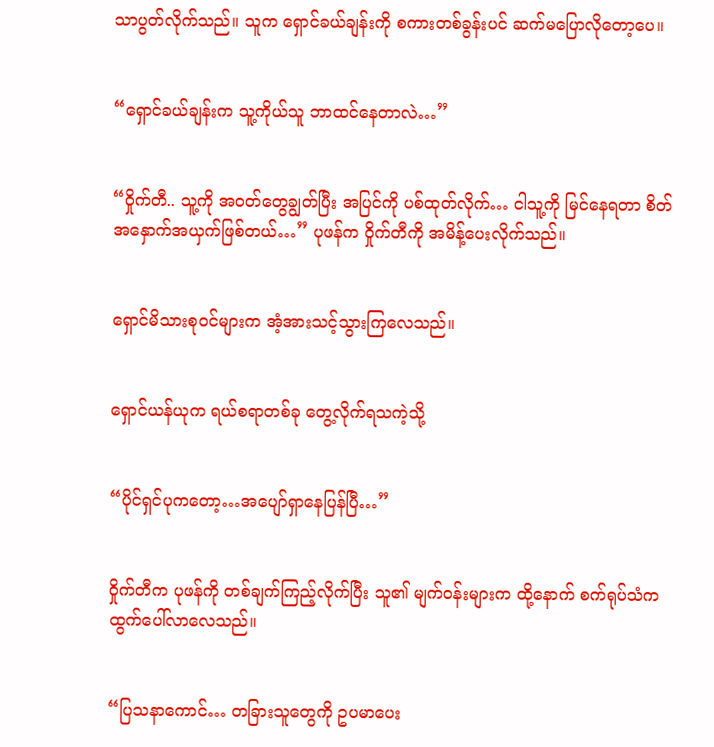သာပွတ်လိုက်သည်။ သူက ရှောင်ခယ်ချန်းကို စကားတစ်ခွန်းပင် ဆက်မပြောလိုတော့ပေ။


“ရှောင်ခယ်ချန်းက သူ့ကိုယ်သူ ဘာထင်နေတာလဲ…”


“ဝှိုက်တီ.. သူ့ကို အ၀တ်တွေချွတ်ပြီး အပြင်ကို ပစ်ထုတ်လိုက်… ငါသူ့ကို မြင်နေရတာ စိတ်အနှောက်အယှက်ဖြစ်တယ်…” ပုဖန်က ဝှိုက်တီကို အမိန့်ပေးလိုက်သည်။


ရှောင်မိသားစု၀င်များက အံ့အားသင့်သွားကြလေသည်။


ရှောင်ယန်ယုက ရယ်စရာတစ်ခု တွေ့လိုက်ရသကဲ့သို့


“ပိုင်ရှင်ပုကတော့…အပျော်ရှာနေပြန်ပြီ…”


၀ှိုက်တီက ပုဖန်ကို တစ်ချက်ကြည့်လိုက်ပြီး သူ၏ မျက်၀န်းများက ထို့နောက် စက်ရုပ်သံက ထွက်ပေါ်လာလေသည်။


“ပြသနာကောင်… တခြားသူတွေကို ဥပမာပေး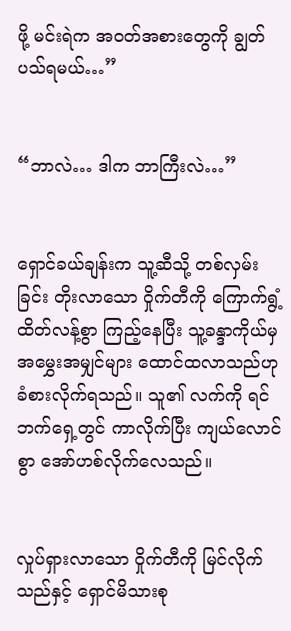ဖို့ မင်းရဲက အ၀တ်အစားတွေကို ချွတ်ပသ်ရမယ်…”


“ဘာလဲ… ဒါက ဘာကြီးလဲ…”


ရှောင်ခယ်ချန်းက သူ့ဆီသို့ တစ်လှမ်းခြင်း တိုးလာသော ဝှိုက်တီကို ကြောက်ရွံ့ထိတ်လန့်စွာ ကြည့်နေပြီး သူ့ခန္ဒာကိုယ်မှ အမွှေးအမျှင်များ ထောင်ထလာသည်ဟု ခံစားလိုက်ရသည်။ သူ၏ လက်ကို ရင်ဘက်ရှေ့တွင် ကာလိုက်ပြီး ကျယ်လောင်စွာ အော်ဟစ်လိုက်လေသည်။


လှုပ်ရှားလာသော ဝှိုက်တီကို မြင်လိုက်သည်နှင့် ရှောင်မိသားစု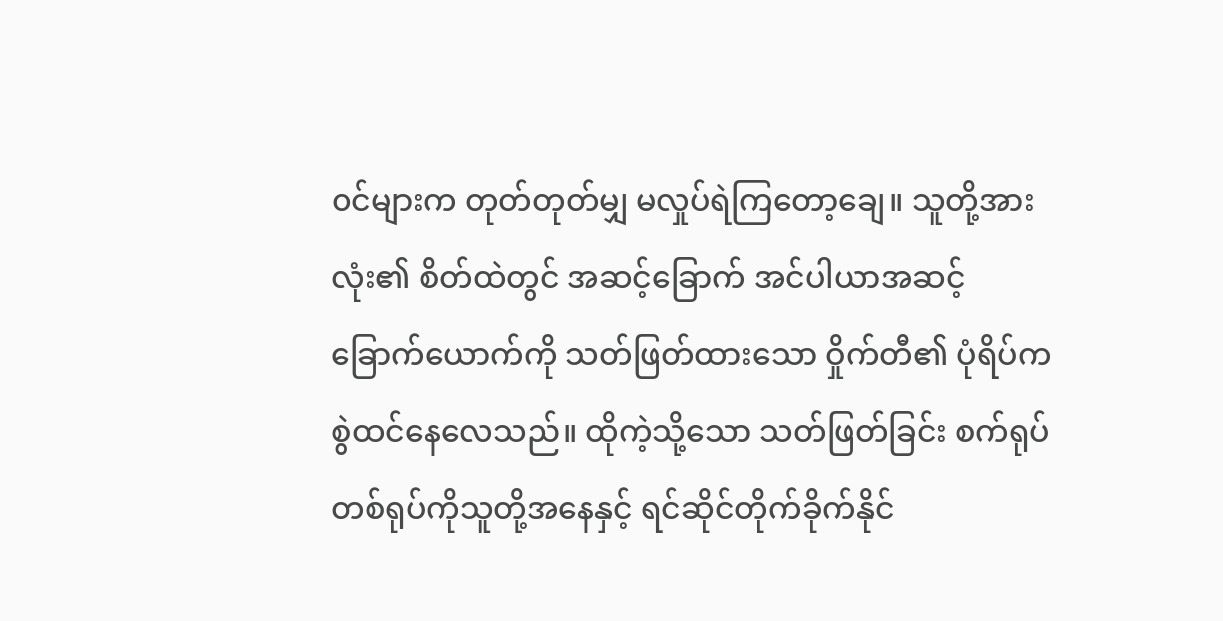၀င်များက တုတ်တုတ်မျှ မလှုပ်ရဲကြတော့ချေ။ သူတို့အားလုံး၏ စိတ်ထဲတွင် အဆင့်ခြောက် အင်ပါယာအဆင့် ခြောက်ယောက်ကို သတ်ဖြတ်ထားသော ဝှိုက်တီ၏ ပုံရိပ်က စွဲထင်နေလေသည်။ ထိုကဲ့သို့သော သတ်ဖြတ်ခြင်း စက်ရုပ်တစ်ရုပ်ကိုသူတို့အနေနှင့် ရင်ဆိုင်တိုက်ခိုက်နိုင်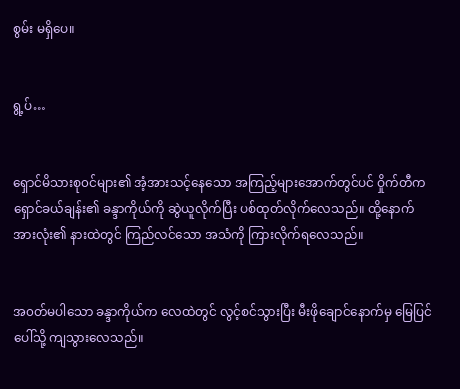စွမ်း မရှိပေ။


ရွ့ပ်…


ရှောင်မိသားစု၀င်များ၏ အံ့အားသင့်နေသော အကြည့်များအောက်တွင်ပင် ဝှိုက်တီက ရှောင်ခယ်ချန်း၏ ခန္ဒာကိုယ်ကို ဆွဲယူလိုက်ပြီး ပစ်ထုတ်လိုက်လေသည်။ ထို့နောက် အားလုံး၏ နားထဲတွင် ကြည်လင်သော အသံကို ကြားလိုက်ရလေသည်။


အ၀တ်မပါသော ခန္ဒာကိုယ်က လေထဲတွင် လွင့်စင်သွားပြီး မီးဖိုချောင်နောက်မှ မြေပြင်ပေါ်သို့ ကျသွားလေသည်။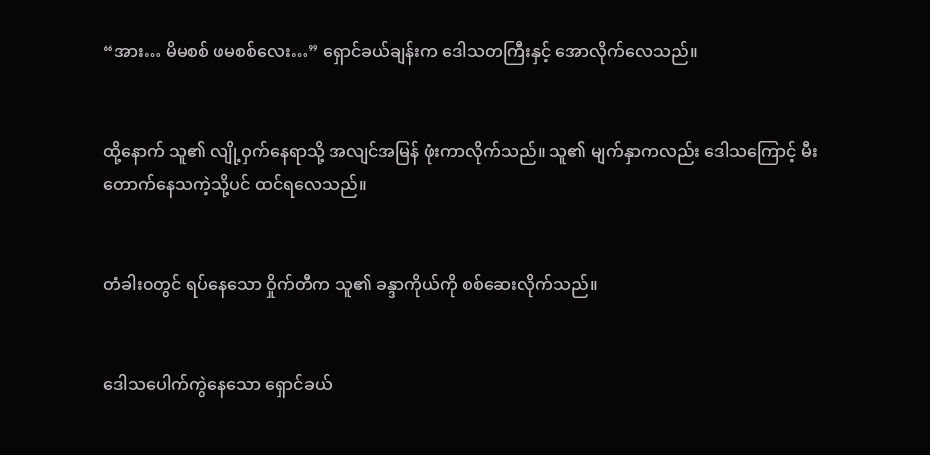“အား… မိမစစ် ဖမစစ်လေး…” ရှောင်ခယ်ချန်းက ဒေါသတကြီးနှင့် အောလိုက်လေသည်။


ထို့နောက် သူ၏ လျို့ဝှက်နေရာသို့ အလျင်အမြန် ဖုံးကာလိုက်သည်။ သူ၏ မျက်နှာကလည်း ဒေါသကြောင့် မီးတောက်နေသကဲ့သို့ပင် ထင်ရလေသည်။


တံခါး၀တွင် ရပ်နေသော ဝှိုက်တီက သူ၏ ခန္ဒာကိုယ်ကို စစ်ဆေးလိုက်သည်။


ဒေါသပေါက်ကွဲနေသော ရှောင်ခယ်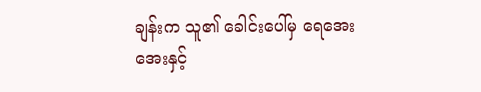ချန်းက သူ၏ ခေါင်းပေါ်မှ ရေအေးအေးနှင့်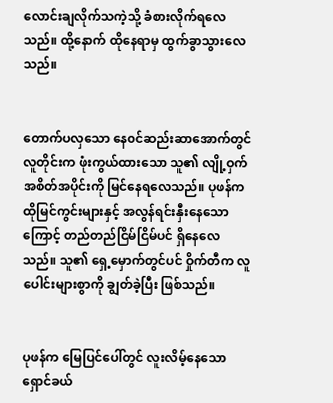လောင်းချလိုက်သကဲ့သို့ ခံစားလိုက်ရလေသည်။ ထို့နောက် ထိုနေရာမှ ထွက်ခွာသွားလေသည်။


တောက်ပလှသော နေ၀င်ဆည်းဆာအောက်တွင် လူတိုင်းက ဖုံးကွယ်ထားသော သူ၏ လျို့ဝှက်အစိတ်အပိုင်းကို မြင်နေရလေသည်။ ပုဖန်က ထိုမြင်ကွင်းများနှင့် အလွန်ရင်းနှီးနေသောကြောင့် တည်တည်ငြိမ်ငြိမ်ပင် ရှိနေလေသည်။ သူ၏ ရှေ့မှောက်တွင်ပင် ဝှိုက်တီက လူပေါင်းများစွာကို ချွတ်ခဲ့ပြီး ဖြစ်သည်။


ပုဖန်က မြေပြင်ပေါ်တွင် လူးလိမ့်နေသော ရှောင်ခယ်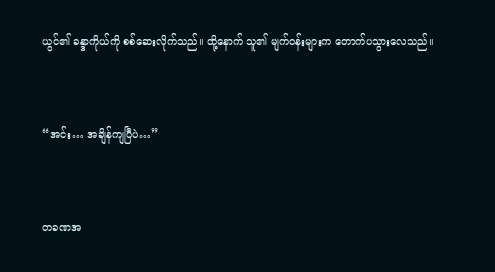ယွင်၏ ခန္ဒာကိုယ်ကို စစ်ဆေးလိုက်သည်။ ထို့နောက် သူ၏ မျက်၀န်းများက တောက်ပသွားလေသည်။


“အင်း… အချိန်ကျပြီပဲ…”


တခဏအ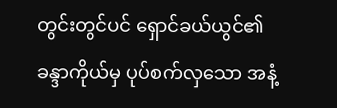တွင်းတွင်ပင် ရှောင်ခယ်ယွင်၏ ခန္ဒာကိုယ်မှ ပုပ်စက်လှသော အနံ့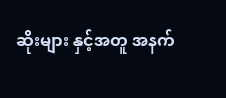ဆိုးများ နှင့်အတူ အနက်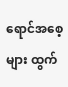ရောင်အစေ့များ ထွက်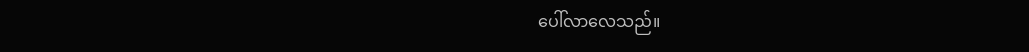ပေါ်လာလေသည်။